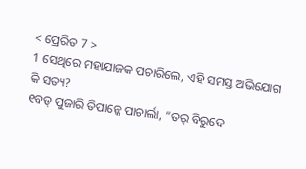< ପ୍ରେରିତ 7 >
1 ସେଥିରେ ମହାଯାଜକ ପଚାରିଲେ, ଏହି ସମସ୍ତ ଅଭିଯୋଗ କି ସତ୍ୟ?
୧ବଡ୍ ପୁଜାରି ତିପାନ୍କେ ପାଚାର୍ଲା, “ତର୍ ବିରୁଦେ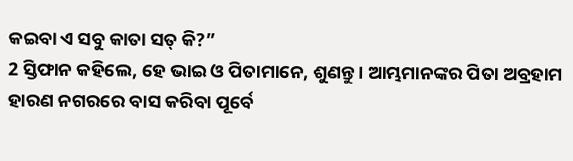କଇବା ଏ ସବୁ କାତା ସତ୍ କି?”
2 ସ୍ତିଫାନ କହିଲେ, ହେ ଭାଇ ଓ ପିତାମାନେ, ଶୁଣନ୍ତୁ। ଆମ୍ଭମାନଙ୍କର ପିତା ଅବ୍ରହାମ ହାରଣ ନଗରରେ ବାସ କରିବା ପୂର୍ବେ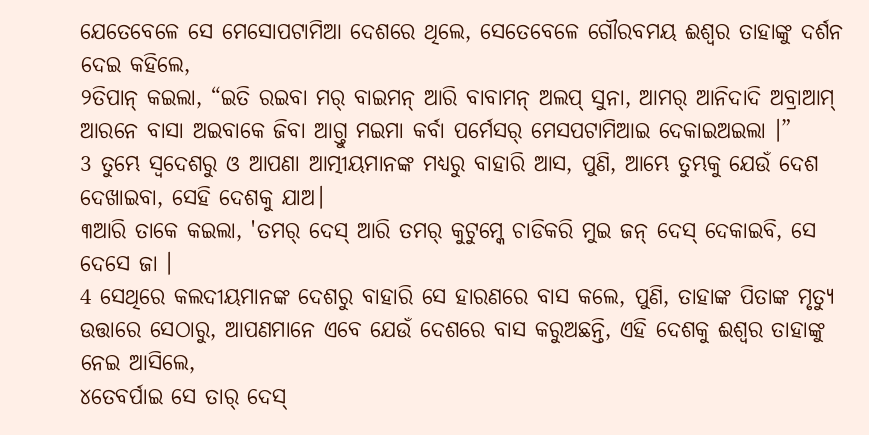ଯେତେବେଳେ ସେ ମେସୋପଟାମିଆ ଦେଶରେ ଥିଲେ, ସେତେବେଳେ ଗୌରବମୟ ଈଶ୍ବର ତାହାଙ୍କୁ ଦର୍ଶନ ଦେଇ କହିଲେ,
୨ତିପାନ୍ କଇଲା, “ଇତି ରଇବା ମର୍ ବାଇମନ୍ ଆରି ବାବାମନ୍ ଅଲପ୍ ସୁନା, ଆମର୍ ଆନିଦାଦି ଅବ୍ରାଆମ୍ ଆରନେ ବାସା ଅଇବାକେ ଜିବା ଆଗ୍ତୁ ମଇମା କର୍ବା ପର୍ମେସର୍ ମେସପଟାମିଆଇ ଦେକାଇଅଇଲା ।”
3 ତୁମ୍ଭେ ସ୍ୱଦେଶରୁ ଓ ଆପଣା ଆତ୍ମୀୟମାନଙ୍କ ମଧ୍ୟରୁ ବାହାରି ଆସ, ପୁଣି, ଆମ୍ଭେ ତୁମ୍ଭକୁ ଯେଉଁ ଦେଶ ଦେଖାଇବା, ସେହି ଦେଶକୁ ଯାଅ।
୩ଆରି ତାକେ କଇଲା, 'ତମର୍ ଦେସ୍ ଆରି ତମର୍ କୁଟୁମ୍କେ ଚାଡିକରି ମୁଇ ଜନ୍ ଦେସ୍ ଦେକାଇବି, ସେ ଦେସେ ଜା ।
4 ସେଥିରେ କଲଦୀୟମାନଙ୍କ ଦେଶରୁ ବାହାରି ସେ ହାରଣରେ ବାସ କଲେ, ପୁଣି, ତାହାଙ୍କ ପିତାଙ୍କ ମୃତ୍ୟୁ ଉତ୍ତାରେ ସେଠାରୁ, ଆପଣମାନେ ଏବେ ଯେଉଁ ଦେଶରେ ବାସ କରୁଅଛନ୍ତି, ଏହି ଦେଶକୁ ଈଶ୍ବର ତାହାଙ୍କୁ ନେଇ ଆସିଲେ,
୪ତେବର୍ପାଇ ସେ ତାର୍ ଦେସ୍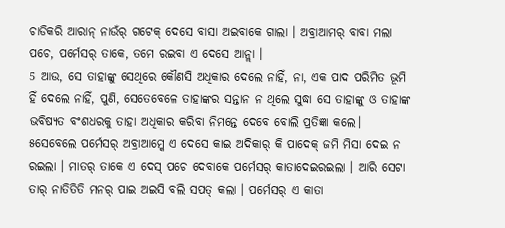ଚାଡିକରି ଆରାନ୍ ନାଉଁର୍ ଗଟେକ୍ ଦେସେ ବାସା ଅଇବାକେ ଗାଲା । ଅବ୍ରାଆମର୍ ବାବା ମଲା ପଚେ, ପର୍ମେସର୍ ତାକେ, ତମେ ରଇବା ଏ ଦେସେ ଆନ୍ଲା ।
5 ଆଉ, ସେ ତାହାଙ୍କୁ ସେଥିରେ କୌଣସି ଅଧିକାର ଦେଲେ ନାହିଁ, ନା, ଏକ ପାଦ ପରିମିତ ଭୂମି ହିଁ ଦେଲେ ନାହିଁ, ପୁଣି, ସେତେବେଳେ ତାହାଙ୍କର ସନ୍ତାନ ନ ଥିଲେ ସୁଦ୍ଧା ସେ ତାହାଙ୍କୁ ଓ ତାହାଙ୍କ ଭବିଷ୍ୟତ ବଂଶଧରକୁ ତାହା ଅଧିକାର କରିବା ନିମନ୍ତେ ଦେବେ ବୋଲି ପ୍ରତିଜ୍ଞା କଲେ।
୫ସେବେଲେ ପର୍ମେସର୍ ଅବ୍ରାଆମ୍କେ ଏ ଦେସେ କାଇ ଅଦିକାର୍ କି ପାଦେକ୍ ଜମି ମିସା ଦେଇ ନ ରଇଲା । ମାତର୍ ତାକେ ଏ ଦେସ୍ ପଚେ ଦେବାକେ ପର୍ମେସର୍ କାତାଦେଇରଇଲା । ଆରି ସେଟା ତାର୍ ନାତିତିତି ମନର୍ ପାଇ ଅଇସି ବଲି ସପତ୍ କଲା । ପର୍ମେସର୍ ଏ କାତା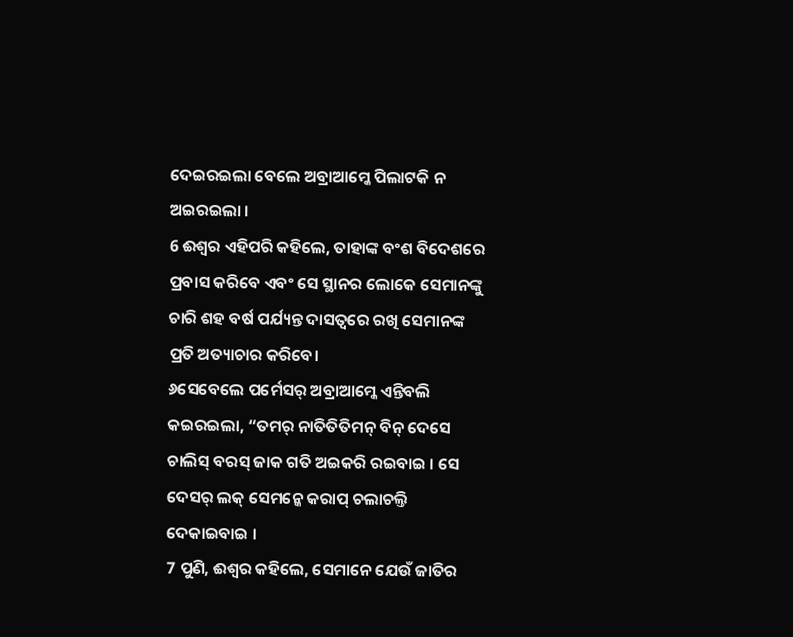ଦେଇରଇଲା ବେଲେ ଅବ୍ରାଆମ୍କେ ପିଲାଟକି ନ ଅଇରଇଲା ।
6 ଈଶ୍ବର ଏହିପରି କହିଲେ, ତାହାଙ୍କ ବଂଶ ବିଦେଶରେ ପ୍ରବାସ କରିବେ ଏବଂ ସେ ସ୍ଥାନର ଲୋକେ ସେମାନଙ୍କୁ ଚାରି ଶହ ବର୍ଷ ପର୍ଯ୍ୟନ୍ତ ଦାସତ୍ୱରେ ରଖି ସେମାନଙ୍କ ପ୍ରତି ଅତ୍ୟାଚାର କରିବେ।
୬ସେବେଲେ ପର୍ମେସର୍ ଅବ୍ରାଆମ୍କେ ଏନ୍ତିବଲି କଇରଇଲା, “ତମର୍ ନାତିତିତିମନ୍ ବିନ୍ ଦେସେ ଚାଲିସ୍ ବରସ୍ ଜାକ ଗତି ଅଇକରି ରଇବାଇ । ସେ ଦେସର୍ ଲକ୍ ସେମନ୍କେ କରାପ୍ ଚଲାଚଲ୍ତି ଦେକାଇବାଇ ।
7 ପୁଣି, ଈଶ୍ବର କହିଲେ, ସେମାନେ ଯେଉଁ ଜାତିର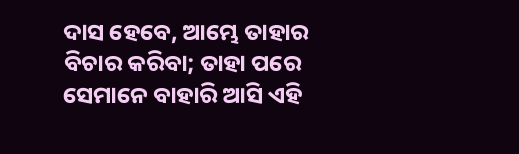ଦାସ ହେବେ, ଆମ୍ଭେ ତାହାର ବିଚାର କରିବା; ତାହା ପରେ ସେମାନେ ବାହାରି ଆସି ଏହି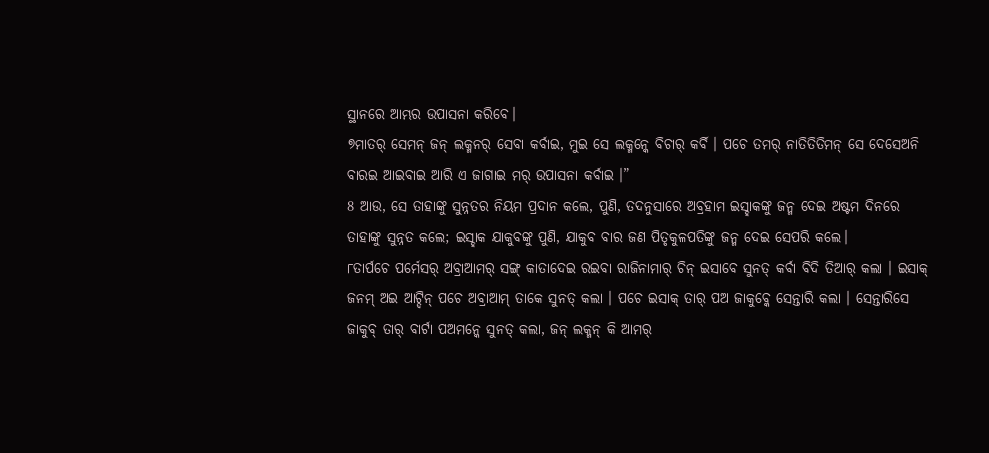ସ୍ଥାନରେ ଆମ୍ଭର ଉପାସନା କରିବେ।
୭ମାତର୍ ସେମନ୍ ଜନ୍ ଲକ୍ମନର୍ ସେବା କର୍ବାଇ, ମୁଇ ସେ ଲକ୍ମନ୍କେ ବିଚାର୍ କର୍ବି । ପଚେ ତମର୍ ନାତିତିତିମନ୍ ସେ ଦେସେଅନି ବାରଇ ଆଇବାଇ ଆରି ଏ ଜାଗାଇ ମର୍ ଉପାସନା କର୍ବାଇ ।”
8 ଆଉ, ସେ ତାହାଙ୍କୁ ସୁନ୍ନତର ନିୟମ ପ୍ରଦାନ କଲେ, ପୁଣି, ତଦନୁସାରେ ଅବ୍ରହାମ ଇସ୍ହାକଙ୍କୁ ଜନ୍ମ ଦେଇ ଅଷ୍ଟମ ଦିନରେ ତାହାଙ୍କୁ ସୁନ୍ନତ କଲେ; ଇସ୍ହାକ ଯାକୁବଙ୍କୁ ପୁଣି, ଯାକୁବ ବାର ଜଣ ପିତୃକୁଳପତିଙ୍କୁ ଜନ୍ମ ଦେଇ ସେପରି କଲେ।
୮ତାର୍ପଚେ ପର୍ମେସର୍ ଅବ୍ରାଆମର୍ ସଙ୍ଗ୍ କାତାଦେଇ ରଇବା ରାଜିନାମାର୍ ଚିନ୍ ଇସାବେ ସୁନତ୍ କର୍ବା ବିଦି ତିଆର୍ କଲା । ଇସାକ୍ ଜନମ୍ ଅଇ ଆଟ୍ଦିନ୍ ପଚେ ଅବ୍ରାଆମ୍ ତାକେ ସୁନତ୍ କଲା । ପଚେ ଇସାକ୍ ତାର୍ ପଅ ଜାକୁବ୍କେ ସେନ୍ତାରି କଲା । ସେନ୍ତାରିସେ ଜାକୁବ୍ ତାର୍ ବାର୍ଟା ପଅମନ୍କେ ସୁନତ୍ କଲା, ଜନ୍ ଲକ୍ମନ୍ କି ଆମର୍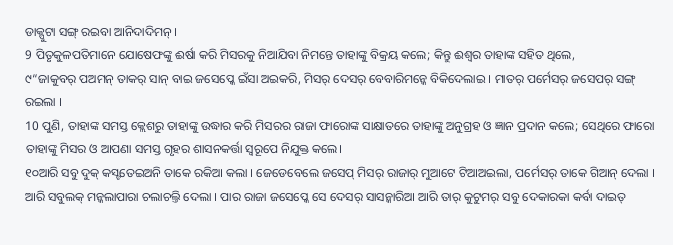ଡାକ୍ପୁଟା ସଙ୍ଗ୍ ରଇବା ଆନିଦାଦିମନ୍ ।
9 ପିତୃକୁଳପତିମାନେ ଯୋଷେଫଙ୍କୁ ଈର୍ଷା କରି ମିସରକୁ ନିଆଯିବା ନିମନ୍ତେ ତାହାଙ୍କୁ ବିକ୍ରୟ କଲେ; କିନ୍ତୁ ଈଶ୍ବର ତାହାଙ୍କ ସହିତ ଥିଲେ,
୯“ଜାକୁବର୍ ପଅମନ୍ ତାକର୍ ସାନ୍ ବାଇ ଜସେପ୍କେ ଇଁସା ଅଇକରି, ମିସର୍ ଦେସର୍ ବେବାରିମନ୍କେ ବିକିଦେଲାଇ । ମାତର୍ ପର୍ମେସର୍ ଜସେପର୍ ସଙ୍ଗ୍ ରଇଲା ।
10 ପୁଣି, ତାହାଙ୍କ ସମସ୍ତ କ୍ଲେଶରୁ ତାହାଙ୍କୁ ଉଦ୍ଧାର କରି ମିସରର ରାଜା ଫାରୋଙ୍କ ସାକ୍ଷାତରେ ତାହାଙ୍କୁ ଅନୁଗ୍ରହ ଓ ଜ୍ଞାନ ପ୍ରଦାନ କଲେ; ସେଥିରେ ଫାରୋ ତାହାଙ୍କୁ ମିସର ଓ ଆପଣା ସମସ୍ତ ଗୃହର ଶାସନକର୍ତ୍ତା ସ୍ୱରୂପେ ନିଯୁକ୍ତ କଲେ।
୧୦ଆରି ସବୁ ଦୁକ୍ କସ୍ଟତେଇଅନି ତାକେ ରକିଆ କଲା । ଜେଡେବେଲେ ଜସେପ୍ ମିସର୍ ରାଜାର୍ ମୁଆଟେ ଟିଆଅଇଲା, ପର୍ମେସର୍ ତାକେ ଗିଆନ୍ ଦେଲା । ଆରି ସବୁଲକ୍ ମନ୍କଲାପାରା ଚଲାଚଲ୍ତି ଦେଲା । ପାର ରାଜା ଜସେପ୍କେ ସେ ଦେସର୍ ସାସନ୍କାରିଆ ଆରି ତାର୍ କୁଟୁମର୍ ସବୁ ଦେକାରକା କର୍ବା ଦାଇତ୍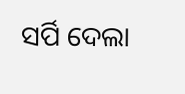ସର୍ପି ଦେଲା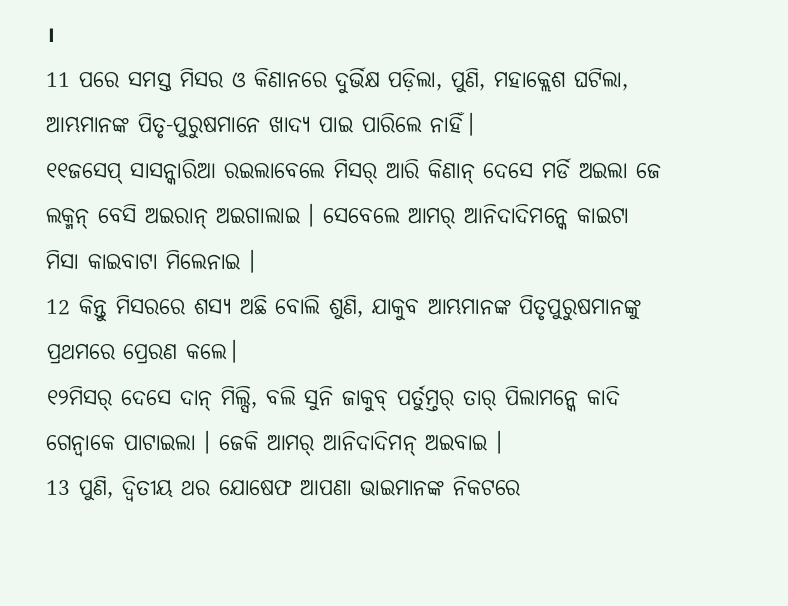।
11 ପରେ ସମସ୍ତ ମିସର ଓ କିଣାନରେ ଦୁର୍ଭିକ୍ଷ ପଡ଼ିଲା, ପୁଣି, ମହାକ୍ଲେଶ ଘଟିଲା, ଆମ୍ଭମାନଙ୍କ ପିତୃ-ପୁରୁଷମାନେ ଖାଦ୍ୟ ପାଇ ପାରିଲେ ନାହିଁ।
୧୧ଜସେପ୍ ସାସନ୍କାରିଆ ରଇଲାବେଲେ ମିସର୍ ଆରି କିଣାନ୍ ଦେସେ ମର୍ଡି ଅଇଲା ଜେ ଲକ୍ମନ୍ ବେସି ଅଇରାନ୍ ଅଇଗାଲାଇ । ସେବେଲେ ଆମର୍ ଆନିଦାଦିମନ୍କେ କାଇଟା ମିସା କାଇବାଟା ମିଲେନାଇ ।
12 କିନ୍ତୁ ମିସରରେ ଶସ୍ୟ ଅଛି ବୋଲି ଶୁଣି, ଯାକୁବ ଆମ୍ଭମାନଙ୍କ ପିତୃପୁରୁଷମାନଙ୍କୁ ପ୍ରଥମରେ ପ୍ରେରଣ କଲେ।
୧୨ମିସର୍ ଦେସେ ଦାନ୍ ମିଲ୍ସି, ବଲି ସୁନି ଜାକୁବ୍ ପର୍ତୁମ୍ତର୍ ତାର୍ ପିଲାମନ୍କେ କାଦି ଗେନ୍ବାକେ ପାଟାଇଲା । ଜେକି ଆମର୍ ଆନିଦାଦିମନ୍ ଅଇବାଇ ।
13 ପୁଣି, ଦ୍ୱିତୀୟ ଥର ଯୋଷେଫ ଆପଣା ଭାଇମାନଙ୍କ ନିକଟରେ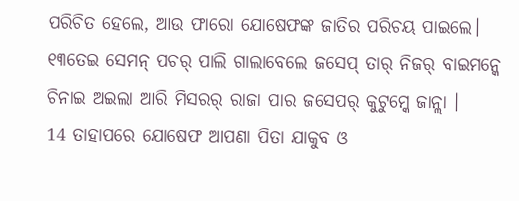ପରିଚିତ ହେଲେ, ଆଉ ଫାରୋ ଯୋଷେଫଙ୍କ ଜାତିର ପରିଚୟ ପାଇଲେ।
୧୩ତେଇ ସେମନ୍ ପଚର୍ ପାଲି ଗାଲାବେଲେ ଜସେପ୍ ତାର୍ ନିଜର୍ ବାଇମନ୍କେ ଚିନାଇ ଅଇଲା ଆରି ମିସରର୍ ରାଜା ପାର ଜସେପର୍ କୁଟୁମ୍କେ ଜାନ୍ଲା ।
14 ତାହାପରେ ଯୋଷେଫ ଆପଣା ପିତା ଯାକୁବ ଓ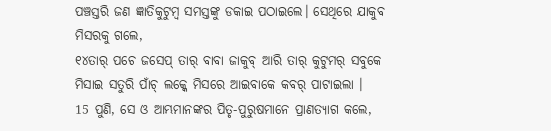ପଞ୍ଚସ୍ତରି ଜଣ ଜ୍ଞାତିକୁଟୁମ୍ବ ସମସ୍ତଙ୍କୁ ଡକାଇ ପଠାଇଲେ। ସେଥିରେ ଯାକୁବ ମିସରକୁ ଗଲେ,
୧୪ତାର୍ ପଚେ ଜସେପ୍ ତାର୍ ବାବା ଜାକୁବ୍ ଆରି ତାର୍ କୁଟୁମର୍ ସବୁକେ ମିସାଇ ସତୁରି ପାଁଚ୍ ଲକ୍କେ ମିସରେ ଆଇବାକେ କବର୍ ପାଟାଇଲା ।
15 ପୁଣି, ସେ ଓ ଆମ୍ଭମାନଙ୍କର ପିତୃ-ପୁରୁଷମାନେ ପ୍ରାଣତ୍ୟାଗ କଲେ,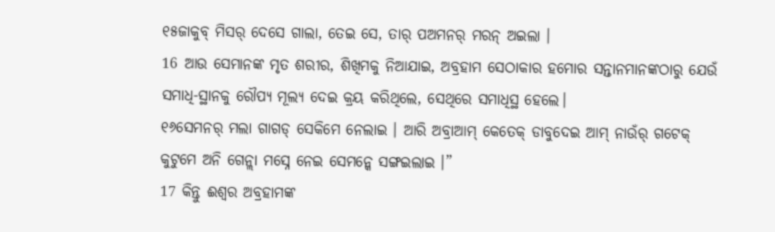୧୫ଜାକୁବ୍ ମିସର୍ ଦେସେ ଗାଲା, ତେଇ ସେ, ତାର୍ ପଅମନର୍ ମରନ୍ ଅଇଲା ।
16 ଆଉ ସେମାନଙ୍କ ମୃତ ଶରୀର, ଶିଖିମକୁ ନିଆଯାଇ, ଅବ୍ରହାମ ସେଠାକାର ହମୋର ସନ୍ତାନମାନଙ୍କଠାରୁ ଯେଉଁ ସମାଧି-ସ୍ଥାନକୁ ରୌପ୍ୟ ମୂଲ୍ୟ ଦେଇ କ୍ରୟ କରିଥିଲେ, ସେଥିରେ ସମାଧିସ୍ଥ ହେଲେ।
୧୬ସେମନର୍ ମଲା ଗାଗଡ୍ ସେକିମେ ନେଲାଇ । ଆରି ଅବ୍ରାଆମ୍ କେତେକ୍ ଡାବୁଦେଇ ଆମ୍ ନାଉଁର୍ ଗଟେକ୍ କୁଟୁମେ ଅନି ଗେନ୍ଲା ମସ୍ନେ ନେଇ ସେମନ୍କେ ସଙ୍ଗଇଲାଇ ।”
17 କିନ୍ତୁ ଈଶ୍ବର ଅବ୍ରହାମଙ୍କ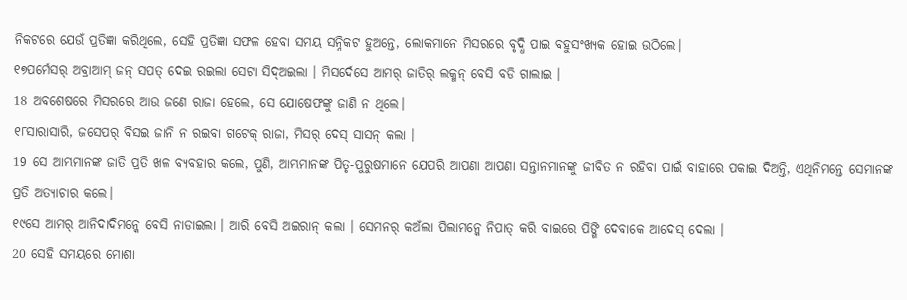ନିକଟରେ ଯେଉଁ ପ୍ରତିଜ୍ଞା କରିଥିଲେ, ସେହି ପ୍ରତିଜ୍ଞା ସଫଳ ହେବା ସମୟ ସନ୍ନିକଟ ହୁଅନ୍ତେ, ଲୋକମାନେ ମିସରରେ ବୃଦ୍ଧି ପାଇ ବହୁସଂଖ୍ୟକ ହୋଇ ଉଠିଲେ।
୧୭ପର୍ମେସର୍ ଅବ୍ରାଆମ୍ ଜନ୍ ସପତ୍ ଦେଇ ରଇଲା ସେଟା ସିଦ୍ଅଇଲା । ମିସର୍ଦେସେ ଆମର୍ ଜାତିର୍ ଲକ୍ମନ୍ ବେସି ବଡି ଗାଲାଇ ।
18 ଅବଶେଷରେ ମିସରରେ ଆଉ ଜଣେ ରାଜା ହେଲେ, ସେ ଯୋଷେଫଙ୍କୁ ଜାଣି ନ ଥିଲେ।
୧୮ସାରାସାରି, ଜସେପର୍ ବିସଇ ଜାନି ନ ରଇବା ଗଟେକ୍ ରାଜା, ମିସର୍ ଦେସ୍ ସାସନ୍ କଲା ।
19 ସେ ଆମ୍ଭମାନଙ୍କ ଜାତି ପ୍ରତି ଖଳ ବ୍ୟବହାର କଲେ, ପୁଣି, ଆମ୍ଭମାନଙ୍କ ପିତୃ-ପୁରୁଷମାନେ ଯେପରି ଆପଣା ଆପଣା ସନ୍ତାନମାନଙ୍କୁ ଜୀବିତ ନ ରହିବା ପାଇଁ ବାହାରେ ପକାଇ ଦିଅନ୍ତି, ଏଥିନିମନ୍ତେ ସେମାନଙ୍କ ପ୍ରତି ଅତ୍ୟାଚାର କଲେ।
୧୯ସେ ଆମର୍ ଆନିଦାଦିମନ୍କେ ବେସି ନାଡାଇଲା । ଆରି ବେସି ଅଇରାନ୍ କଲା । ସେମନର୍ କଅଁଲା ପିଲାମନ୍କେ ନିପାତ୍ କରି ବାଇରେ ପିଙ୍ଗି ଦେବାକେ ଆଦେସ୍ ଦେଲା ।
20 ସେହି ସମୟରେ ମୋଶା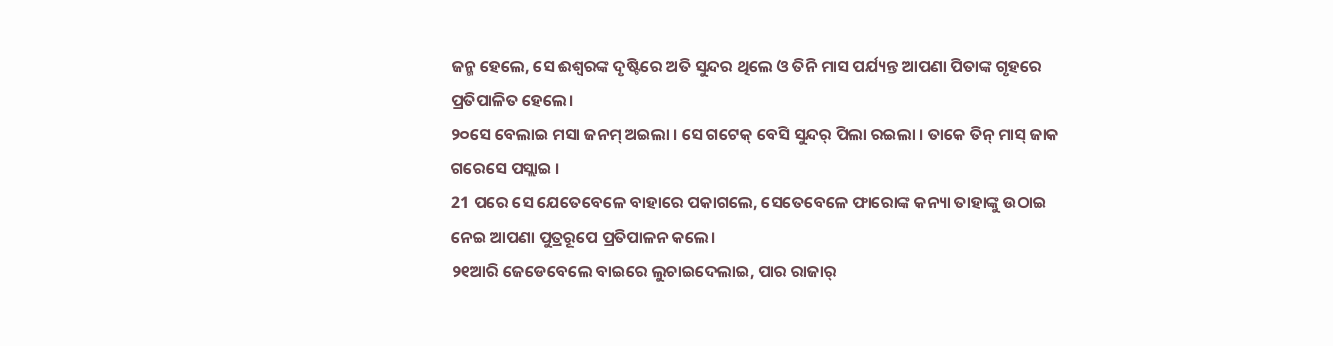ଜନ୍ମ ହେଲେ, ସେ ଈଶ୍ବରଙ୍କ ଦୃଷ୍ଟିରେ ଅତି ସୁନ୍ଦର ଥିଲେ ଓ ତିନି ମାସ ପର୍ଯ୍ୟନ୍ତ ଆପଣା ପିତାଙ୍କ ଗୃହରେ ପ୍ରତିପାଳିତ ହେଲେ।
୨୦ସେ ବେଲାଇ ମସା ଜନମ୍ ଅଇଲା । ସେ ଗଟେକ୍ ବେସି ସୁନ୍ଦର୍ ପିଲା ରଇଲା । ତାକେ ତିନ୍ ମାସ୍ ଜାକ ଗରେସେ ପସ୍ଲାଇ ।
21 ପରେ ସେ ଯେତେବେଳେ ବାହାରେ ପକାଗଲେ, ସେତେବେଳେ ଫାରୋଙ୍କ କନ୍ୟା ତାହାଙ୍କୁ ଉଠାଇ ନେଇ ଆପଣା ପୁତ୍ରରୂପେ ପ୍ରତିପାଳନ କଲେ।
୨୧ଆରି ଜେଡେବେଲେ ବାଇରେ ଲୁଚାଇଦେଲାଇ, ପାର ରାଜାର୍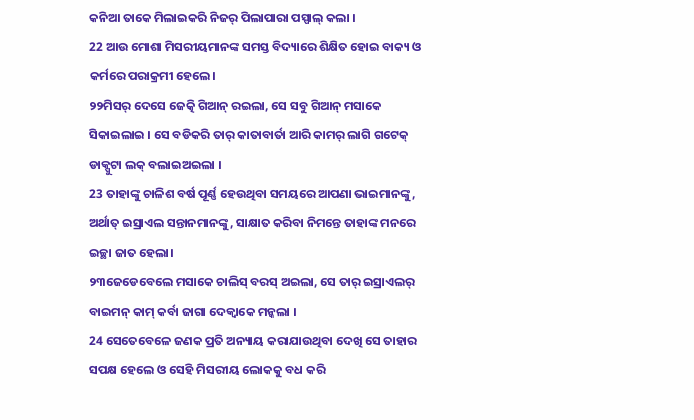କନିଆ ତାକେ ମିଲାଇକରି ନିଜର୍ ପିଲାପାରା ପସ୍ପାଲ୍ କଲା ।
22 ଆଉ ମୋଶା ମିସରୀୟମାନଙ୍କ ସମସ୍ତ ବିଦ୍ୟାରେ ଶିକ୍ଷିତ ହୋଇ ବାକ୍ୟ ଓ କର୍ମରେ ପରାକ୍ରମୀ ହେଲେ।
୨୨ମିସର୍ ଦେସେ ଜେତ୍କି ଗିଆନ୍ ରଇଲା, ସେ ସବୁ ଗିଆନ୍ ମସାକେ ସିକାଇଲାଇ । ସେ ବଡିକରି ତାର୍ କାତାବାର୍ତା ଆରି କାମର୍ ଲାଗି ଗଟେକ୍ ଡାକ୍ପୁଟା ଲକ୍ ବଲାଇଅଇଲା ।
23 ତାହାଙ୍କୁ ଚାଳିଶ ବର୍ଷ ପୂର୍ଣ୍ଣ ହେଉଥିବା ସମୟରେ ଆପଣା ଭାଇମାନଙ୍କୁ, ଅର୍ଥାତ୍ ଇସ୍ରାଏଲ ସନ୍ତାନମାନଙ୍କୁ, ସାକ୍ଷାତ କରିବା ନିମନ୍ତେ ତାହାଙ୍କ ମନରେ ଇଚ୍ଛା ଜାତ ହେଲା।
୨୩ଜେଡେବେଲେ ମସାକେ ଚାଲିସ୍ ବରସ୍ ଅଇଲା, ସେ ତାର୍ ଇସ୍ରାଏଲର୍ ବାଇମନ୍ କାମ୍ କର୍ବା ଜାଗା ଦେକ୍ବାକେ ମନ୍କଲା ।
24 ସେତେବେଳେ ଜଣକ ପ୍ରତି ଅନ୍ୟାୟ କରାଯାଉଥିବା ଦେଖି ସେ ତାହାର ସପକ୍ଷ ହେଲେ ଓ ସେହି ମିସରୀୟ ଲୋକକୁ ବଧ କରି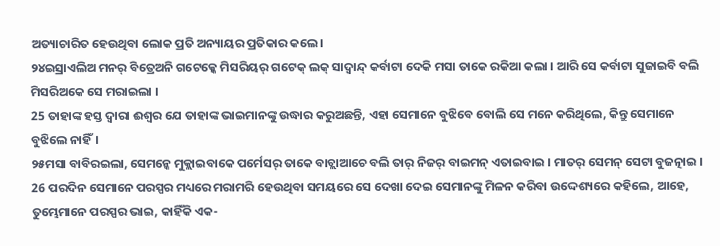ଅତ୍ୟାଚାରିତ ହେଉଥିବା ଲୋକ ପ୍ରତି ଅନ୍ୟାୟର ପ୍ରତିକାର କଲେ।
୨୪ଇସ୍ରାଏଲିଅ ମନର୍ ବିତ୍ରେଅନି ଗଟେକ୍କେ ମିସରିୟର୍ ଗଟେକ୍ ଲକ୍ ସାଦ୍ବାନ୍ଦ୍ କର୍ବାଟା ଦେକି ମସା ତାକେ ରକିଆ କଲା । ଆରି ସେ କର୍ବାଟା ସୁଜାଇବି ବଲି ମିସରିଅକେ ସେ ମରାଇଲା ।
25 ତାହାଙ୍କ ହସ୍ତ ଦ୍ୱାରା ଈଶ୍ବର ଯେ ତାହାଙ୍କ ଭାଇମାନଙ୍କୁ ଉଦ୍ଧାର କରୁଅଛନ୍ତି, ଏହା ସେମାନେ ବୁଝିବେ ବୋଲି ସେ ମନେ କରିଥିଲେ, କିନ୍ତୁ ସେମାନେ ବୁଝିଲେ ନାହିଁ।
୨୫ମସା ବାବିରଇଲା, ସେମନ୍କେ ମୁକ୍ଲାଇବାକେ ପର୍ମେସର୍ ତାକେ ବାଚ୍ଲାଆଚେ ବଲି ତାର୍ ନିଜର୍ ବାଇମନ୍ ଏତାଇବାଇ । ମାତର୍ ସେମନ୍ ସେଟା ବୁଜତ୍ନାଇ ।
26 ପରଦିନ ସେମାନେ ପରସ୍ପର ମଧ୍ୟରେ ମରାମରି ହେଉଥିବା ସମୟରେ ସେ ଦେଖା ଦେଇ ସେମାନଙ୍କୁ ମିଳନ କରିବା ଉଦ୍ଦେଶ୍ୟରେ କହିଲେ, ଆହେ, ତୁମ୍ଭେମାନେ ପରସ୍ପର ଭାଇ, କାହିଁକି ଏକ-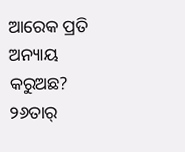ଆରେକ ପ୍ରତି ଅନ୍ୟାୟ କରୁଅଛ?
୨୬ତାର୍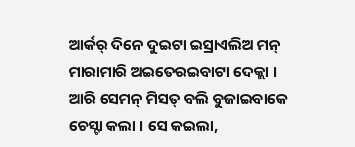ଆର୍କର୍ ଦିନେ ଦୁଇଟା ଇସ୍ରାଏଲିଅ ମନ୍ ମାରାମାରି ଅଇତେରଇବାଟା ଦେକ୍ଲା । ଆରି ସେମନ୍ ମିସତ୍ ବଲି ବୁଜାଇବାକେ ଚେସ୍ଟା କଲା । ସେ କଇଲା,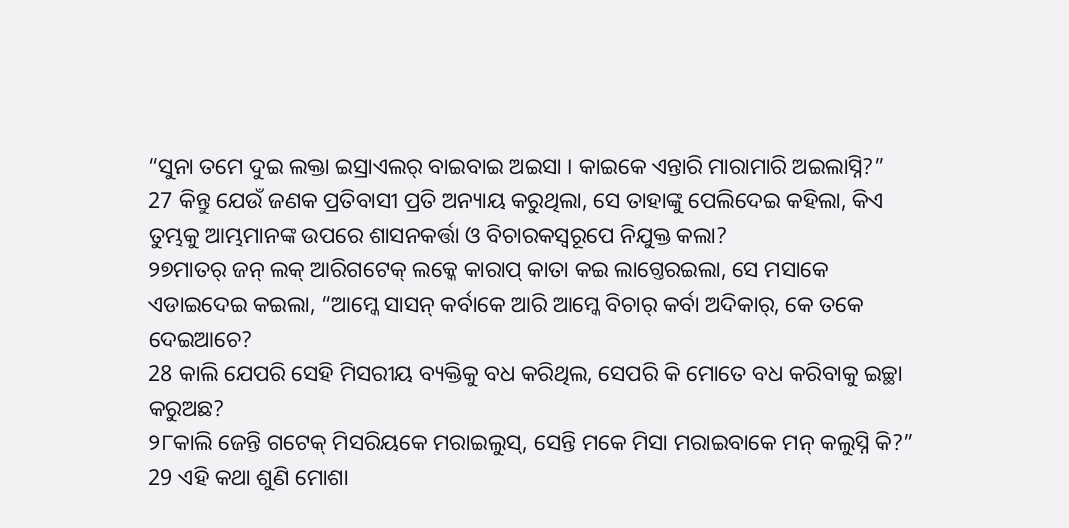“ସୁନା ତମେ ଦୁଇ ଲକ୍ତା ଇସ୍ରାଏଲର୍ ବାଇବାଇ ଅଇସା । କାଇକେ ଏନ୍ତାରି ମାରାମାରି ଅଇଲାସ୍ନି?”
27 କିନ୍ତୁ ଯେଉଁ ଜଣକ ପ୍ରତିବାସୀ ପ୍ରତି ଅନ୍ୟାୟ କରୁଥିଲା, ସେ ତାହାଙ୍କୁ ପେଲିଦେଇ କହିଲା, କିଏ ତୁମ୍ଭକୁ ଆମ୍ଭମାନଙ୍କ ଉପରେ ଶାସନକର୍ତ୍ତା ଓ ବିଚାରକସ୍ୱରୂପେ ନିଯୁକ୍ତ କଲା?
୨୭ମାତର୍ ଜନ୍ ଲକ୍ ଆରିଗଟେକ୍ ଲକ୍କେ କାରାପ୍ କାତା କଇ ଲାଗ୍ତେରଇଲା, ସେ ମସାକେ ଏଡାଇଦେଇ କଇଲା, “ଆମ୍କେ ସାସନ୍ କର୍ବାକେ ଆରି ଆମ୍କେ ବିଚାର୍ କର୍ବା ଅଦିକାର୍, କେ ତକେ ଦେଇଆଚେ?
28 କାଲି ଯେପରି ସେହି ମିସରୀୟ ବ୍ୟକ୍ତିକୁ ବଧ କରିଥିଲ, ସେପରି କି ମୋତେ ବଧ କରିବାକୁ ଇଚ୍ଛା କରୁଅଛ?
୨୮କାଲି ଜେନ୍ତି ଗଟେକ୍ ମିସରିୟକେ ମରାଇଲୁସ୍, ସେନ୍ତି ମକେ ମିସା ମରାଇବାକେ ମନ୍ କଲୁସ୍ନି କି?”
29 ଏହି କଥା ଶୁଣି ମୋଶା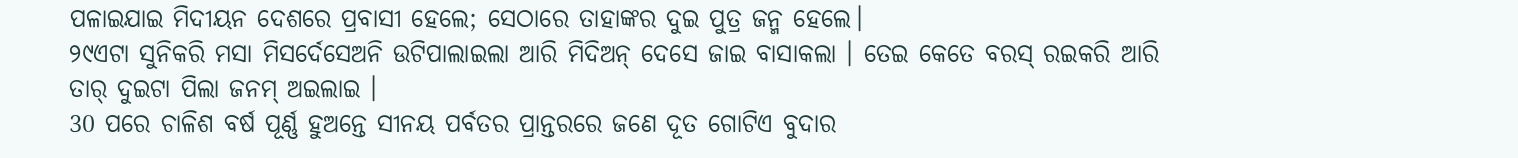ପଳାଇଯାଇ ମିଦୀୟନ ଦେଶରେ ପ୍ରବାସୀ ହେଲେ; ସେଠାରେ ତାହାଙ୍କର ଦୁଇ ପୁତ୍ର ଜନ୍ମ ହେଲେ।
୨୯ଏଟା ସୁନିକରି ମସା ମିସର୍ଦେସେଅନି ଉଟିପାଲାଇଲା ଆରି ମିଦିଅନ୍ ଦେସେ ଜାଇ ବାସାକଲା । ତେଇ କେତେ ବରସ୍ ରଇକରି ଆରି ତାର୍ ଦୁଇଟା ପିଲା ଜନମ୍ ଅଇଲାଇ ।
30 ପରେ ଚାଳିଶ ବର୍ଷ ପୂର୍ଣ୍ଣ ହୁଅନ୍ତେ ସୀନୟ ପର୍ବତର ପ୍ରାନ୍ତରରେ ଜଣେ ଦୂତ ଗୋଟିଏ ବୁଦାର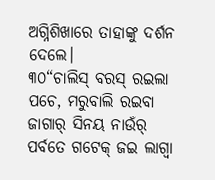ଅଗ୍ନିଶିଖାରେ ତାହାଙ୍କୁ ଦର୍ଶନ ଦେଲେ।
୩୦“ଚାଲିସ୍ ବରସ୍ ରଇଲା ପଚେ, ମରୁବାଲି ରଇବା ଜାଗାର୍ ସିନୟ ନାଉଁର୍ ପର୍ବତେ ଗଟେକ୍ ଜଇ ଲାଗ୍ବା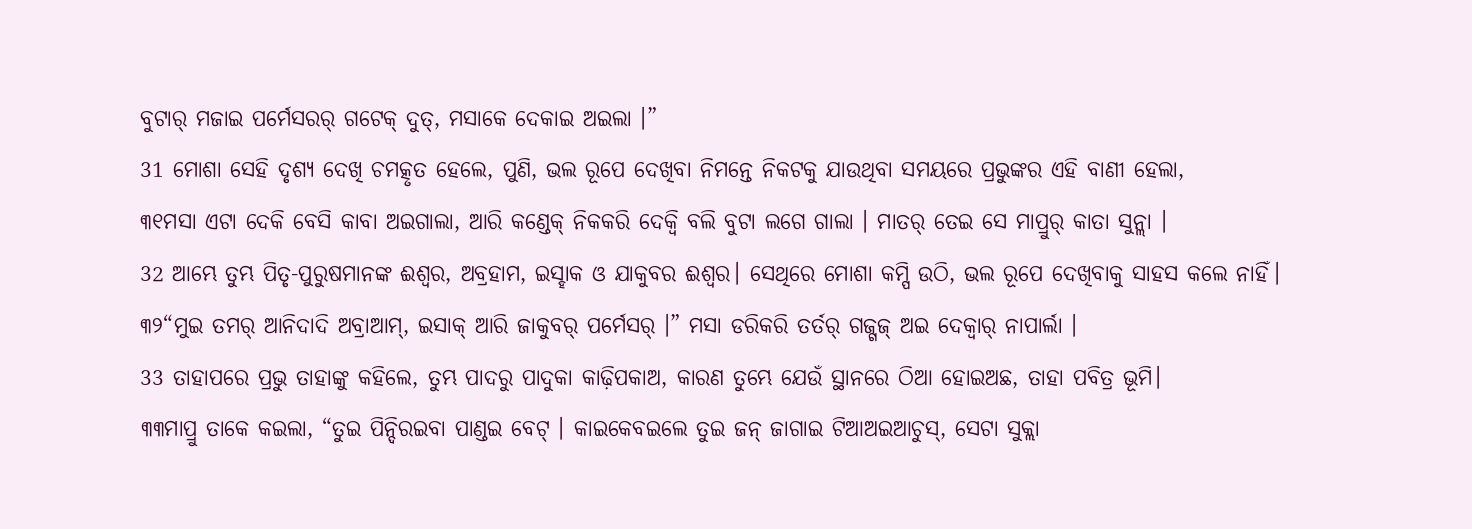ବୁଟାର୍ ମଜାଇ ପର୍ମେସରର୍ ଗଟେକ୍ ଦୁତ୍, ମସାକେ ଦେକାଇ ଅଇଲା ।”
31 ମୋଶା ସେହି ଦୃଶ୍ୟ ଦେଖି ଚମତ୍କୃତ ହେଲେ, ପୁଣି, ଭଲ ରୂପେ ଦେଖିବା ନିମନ୍ତେ ନିକଟକୁ ଯାଉଥିବା ସମୟରେ ପ୍ରଭୁଙ୍କର ଏହି ବାଣୀ ହେଲା,
୩୧ମସା ଏଟା ଦେକି ବେସି କାବା ଅଇଗାଲା, ଆରି କଣ୍ଡେକ୍ ନିକକରି ଦେକ୍ବି ବଲି ବୁଟା ଲଗେ ଗାଲା । ମାତର୍ ତେଇ ସେ ମାପ୍ରୁର୍ କାତା ସୁନ୍ଲା ।
32 ଆମ୍ଭେ ତୁମ୍ଭ ପିତୃ-ପୁରୁଷମାନଙ୍କ ଈଶ୍ବର, ଅବ୍ରହାମ, ଇସ୍ହାକ ଓ ଯାକୁବର ଈଶ୍ବର। ସେଥିରେ ମୋଶା କମ୍ପି ଉଠି, ଭଲ ରୂପେ ଦେଖିବାକୁ ସାହସ କଲେ ନାହିଁ।
୩୨“ମୁଇ ତମର୍ ଆନିଦାଦି ଅବ୍ରାଆମ୍, ଇସାକ୍ ଆରି ଜାକୁବର୍ ପର୍ମେସର୍ ।” ମସା ଡରିକରି ତର୍ତର୍ ଗଜ୍ଗଜ୍ ଅଇ ଦେକ୍ବାର୍ ନାପାର୍ଲା ।
33 ତାହାପରେ ପ୍ରଭୁ ତାହାଙ୍କୁ କହିଲେ, ତୁମ୍ଭ ପାଦରୁ ପାଦୁକା କାଢ଼ିପକାଅ, କାରଣ ତୁମ୍ଭେ ଯେଉଁ ସ୍ଥାନରେ ଠିଆ ହୋଇଅଛ, ତାହା ପବିତ୍ର ଭୂମି।
୩୩ମାପ୍ରୁ ତାକେ କଇଲା, “ତୁଇ ପିନ୍ଦିରଇବା ପାଣ୍ଡଇ ବେଟ୍ । କାଇକେବଇଲେ ତୁଇ ଜନ୍ ଜାଗାଇ ଟିଆଅଇଆଚୁସ୍, ସେଟା ସୁକ୍ଲା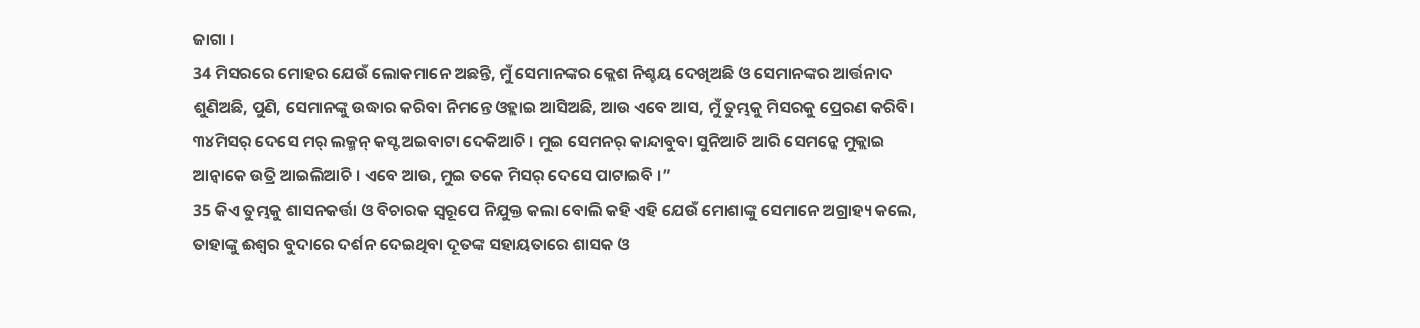ଜାଗା ।
34 ମିସରରେ ମୋହର ଯେଉଁ ଲୋକମାନେ ଅଛନ୍ତି, ମୁଁ ସେମାନଙ୍କର କ୍ଲେଶ ନିଶ୍ଚୟ ଦେଖିଅଛି ଓ ସେମାନଙ୍କର ଆର୍ତ୍ତନାଦ ଶୁଣିଅଛି, ପୁଣି, ସେମାନଙ୍କୁ ଉଦ୍ଧାର କରିବା ନିମନ୍ତେ ଓହ୍ଲାଇ ଆସିଅଛି, ଆଉ ଏବେ ଆସ, ମୁଁ ତୁମ୍ଭକୁ ମିସରକୁ ପ୍ରେରଣ କରିବି।
୩୪ମିସର୍ ଦେସେ ମର୍ ଲକ୍ମନ୍ କସ୍ଟ ଅଇବାଟା ଦେକିଆଚି । ମୁଇ ସେମନର୍ କାନ୍ଦାବୁବା ସୁନିଆଚି ଆରି ସେମନ୍କେ ମୁକ୍ଲାଇ ଆନ୍ବାକେ ଉତ୍ରି ଆଇଲିଆଚି । ଏବେ ଆଉ, ମୁଇ ତକେ ମିସର୍ ଦେସେ ପାଟାଇବି ।”
35 କିଏ ତୁମ୍ଭକୁ ଶାସନକର୍ତ୍ତା ଓ ବିଚାରକ ସ୍ୱରୂପେ ନିଯୁକ୍ତ କଲା ବୋଲି କହି ଏହି ଯେଉଁ ମୋଶାଙ୍କୁ ସେମାନେ ଅଗ୍ରାହ୍ୟ କଲେ, ତାହାଙ୍କୁ ଈଶ୍ବର ବୁଦାରେ ଦର୍ଶନ ଦେଇଥିବା ଦୂତଙ୍କ ସହାୟତାରେ ଶାସକ ଓ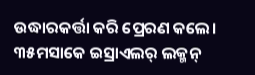ଉଦ୍ଧାରକର୍ତ୍ତା କରି ପ୍ରେରଣ କଲେ।
୩୫ମସାକେ ଇସ୍ରାଏଲର୍ ଲକ୍ମନ୍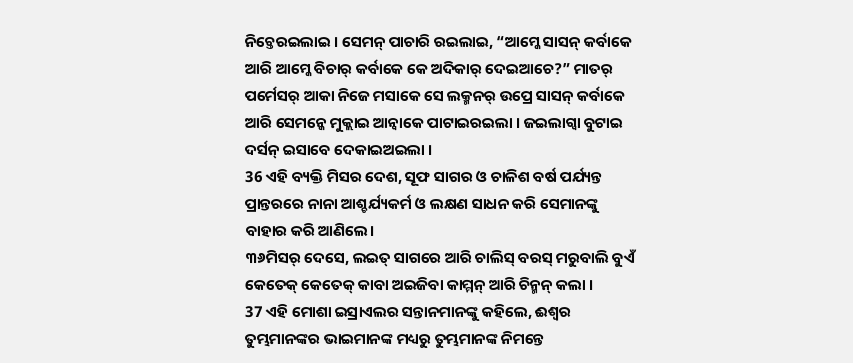ନିଚ୍ତେରଇଲାଇ । ସେମନ୍ ପାଚାରି ରଇଲାଇ, “ଆମ୍କେ ସାସନ୍ କର୍ବାକେ ଆରି ଆମ୍କେ ବିଚାର୍ କର୍ବାକେ କେ ଅଦିକାର୍ ଦେଇଆଚେ?” ମାତର୍ ପର୍ମେସର୍ ଆକା ନିଜେ ମସାକେ ସେ ଲକ୍ମନର୍ ଉପ୍ରେ ସାସନ୍ କର୍ବାକେ ଆରି ସେମନ୍କେ ମୁକ୍ଲାଇ ଆନ୍ବାକେ ପାଟାଇରଇଲା । ଜଇଲାଗ୍ବା ବୁଟାଇ ଦର୍ସନ୍ ଇସାବେ ଦେକାଇଅଇଲା ।
36 ଏହି ବ୍ୟକ୍ତି ମିସର ଦେଶ, ସୂଫ ସାଗର ଓ ଚାଳିଶ ବର୍ଷ ପର୍ଯ୍ୟନ୍ତ ପ୍ରାନ୍ତରରେ ନାନା ଆଶ୍ଚର୍ଯ୍ୟକର୍ମ ଓ ଲକ୍ଷଣ ସାଧନ କରି ସେମାନଙ୍କୁ ବାହାର କରି ଆଣିଲେ।
୩୬ମିସର୍ ଦେସେ, ଲଇତ୍ ସାଗରେ ଆରି ଚାଲିସ୍ ବରସ୍ ମରୁବାଲି ବୁଏଁ କେତେକ୍ କେତେକ୍ କାବା ଅଇଜିବା କାମ୍ମନ୍ ଆରି ଚିନ୍ମନ୍ କଲା ।
37 ଏହି ମୋଶା ଇସ୍ରାଏଲର ସନ୍ତାନମାନଙ୍କୁ କହିଲେ, ଈଶ୍ବର ତୁମ୍ଭମାନଙ୍କର ଭାଇମାନଙ୍କ ମଧ୍ୟରୁ ତୁମ୍ଭମାନଙ୍କ ନିମନ୍ତେ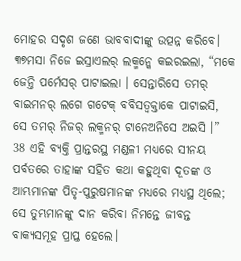ମୋହର ସଦୃଶ ଜଣେ ଭାବବାଦୀଙ୍କୁ ଉତ୍ପନ୍ନ କରିବେ।
୩୭ମସା ନିଜେ ଇସ୍ରାଏଲର୍ ଲକ୍ମନ୍କେ କଇରଇଲା, “ମକେ ଜେନ୍ତି ପର୍ମେସର୍ ପାଟାଇଲା । ସେନ୍ତାରିସେ ତମର୍ ବାଇମନର୍ ଲଗେ ଗଟେକ୍ ବବିସତ୍ବକ୍ତାକେ ପାଟାଇସି, ସେ ତମର୍ ନିଜର୍ ଲକ୍ମନର୍ ଟାନେଅନିସେ ଅଇସି ।”
38 ଏହି ବ୍ୟକ୍ତି ପ୍ରାନ୍ତରସ୍ଥ ମଣ୍ଡଳୀ ମଧ୍ୟରେ ସୀନୟ ପର୍ବତରେ ତାହାଙ୍କ ସହିତ କଥା କହୁଥିବା ଦୂତଙ୍କ ଓ ଆମ୍ଭମାନଙ୍କ ପିତୃ-ପୁରୁଷମାନଙ୍କ ମଧ୍ୟରେ ମଧ୍ୟସ୍ଥ ଥିଲେ; ସେ ତୁମ୍ଭମାନଙ୍କୁ ଦାନ କରିବା ନିମନ୍ତେ ଜୀବନ୍ତ ବାକ୍ୟସମୂହ ପ୍ରାପ୍ତ ହେଲେ।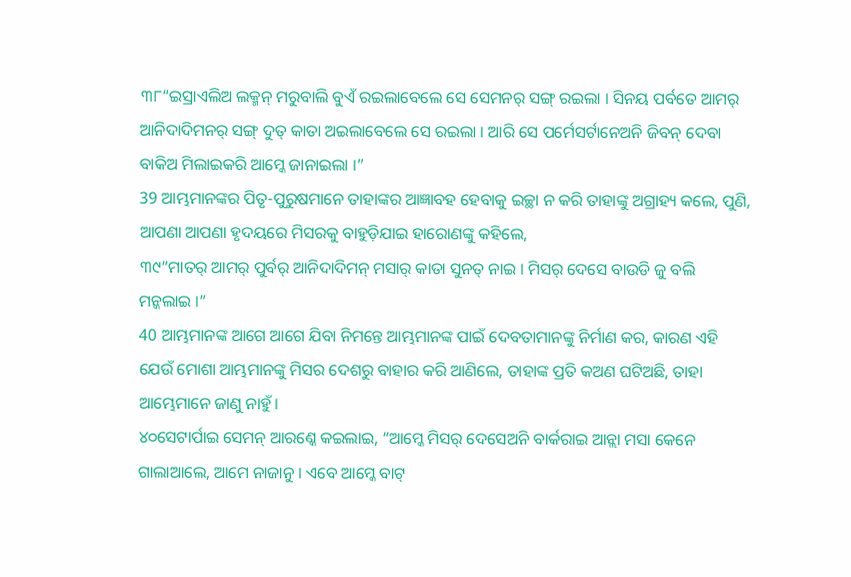୩୮“ଇସ୍ରାଏଲିଅ ଲକ୍ମନ୍ ମରୁବାଲି ବୁଏଁ ରଇଲାବେଲେ ସେ ସେମନର୍ ସଙ୍ଗ୍ ରଇଲା । ସିନୟ ପର୍ବତେ ଆମର୍ ଆନିଦାଦିମନର୍ ସଙ୍ଗ୍ ଦୁତ୍ କାତା ଅଇଲାବେଲେ ସେ ରଇଲା । ଆରି ସେ ପର୍ମେସର୍ଟାନେଅନି ଜିବନ୍ ଦେବା ବାକିଅ ମିଲାଇକରି ଆମ୍କେ ଜାନାଇଲା ।”
39 ଆମ୍ଭମାନଙ୍କର ପିତୃ-ପୁରୁଷମାନେ ତାହାଙ୍କର ଆଜ୍ଞାବହ ହେବାକୁ ଇଚ୍ଛା ନ କରି ତାହାଙ୍କୁ ଅଗ୍ରାହ୍ୟ କଲେ, ପୁଣି, ଆପଣା ଆପଣା ହୃଦୟରେ ମିସରକୁ ବାହୁଡ଼ିଯାଇ ହାରୋଣଙ୍କୁ କହିଲେ,
୩୯“ମାତର୍ ଆମର୍ ପୁର୍ବର୍ ଆନିଦାଦିମନ୍ ମସାର୍ କାତା ସୁନତ୍ ନାଇ । ମିସର୍ ଦେସେ ବାଉଡି ଜୁ ବଲି ମନ୍କଲାଇ ।”
40 ଆମ୍ଭମାନଙ୍କ ଆଗେ ଆଗେ ଯିବା ନିମନ୍ତେ ଆମ୍ଭମାନଙ୍କ ପାଇଁ ଦେବତାମାନଙ୍କୁ ନିର୍ମାଣ କର, କାରଣ ଏହି ଯେଉଁ ମୋଶା ଆମ୍ଭମାନଙ୍କୁ ମିସର ଦେଶରୁ ବାହାର କରି ଆଣିଲେ, ତାହାଙ୍କ ପ୍ରତି କଅଣ ଘଟିଅଛି, ତାହା ଆମ୍ଭେମାନେ ଜାଣୁ ନାହୁଁ।
୪୦ସେଟାର୍ପାଇ ସେମନ୍ ଆରଣ୍କେ କଇଲାଇ, “ଆମ୍କେ ମିସର୍ ଦେସେଅନି ବାର୍କରାଇ ଆନ୍ଲା ମସା କେନେ ଗାଲାଆଲେ, ଆମେ ନାଜାନୁ । ଏବେ ଆମ୍କେ ବାଟ୍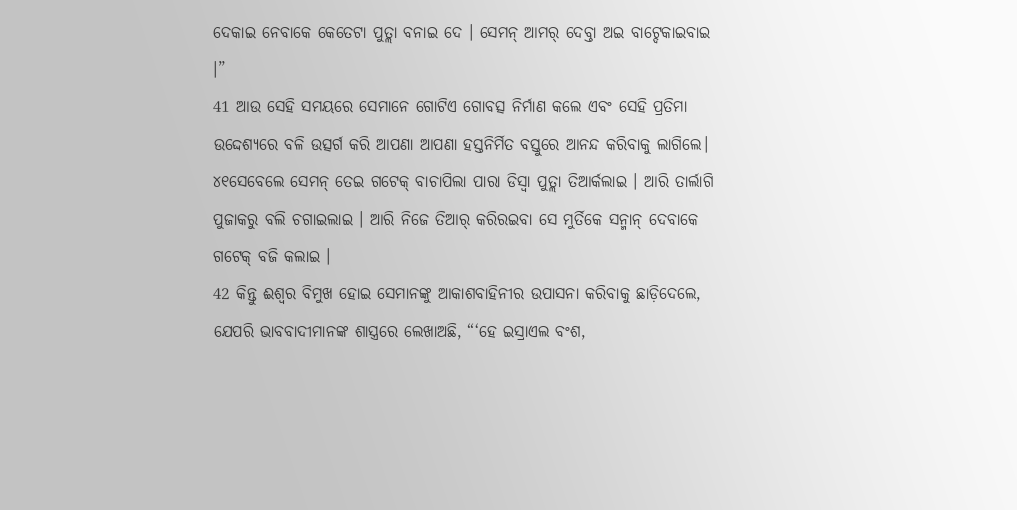ଦେକାଇ ନେବାକେ କେତେଟା ପୁତ୍ଲା ବନାଇ ଦେ । ସେମନ୍ ଆମର୍ ଦେବ୍ତା ଅଇ ବାଟ୍ଦେକାଇବାଇ ।”
41 ଆଉ ସେହି ସମୟରେ ସେମାନେ ଗୋଟିଏ ଗୋବତ୍ସ ନିର୍ମାଣ କଲେ ଏବଂ ସେହି ପ୍ରତିମା ଉଦ୍ଦେଶ୍ୟରେ ବଳି ଉତ୍ସର୍ଗ କରି ଆପଣା ଆପଣା ହସ୍ତନିର୍ମିତ ବସ୍ତୁରେ ଆନନ୍ଦ କରିବାକୁ ଲାଗିଲେ।
୪୧ସେବେଲେ ସେମନ୍ ତେଇ ଗଟେକ୍ ବାଚାପିଲା ପାରା ଡିସ୍ବା ପୁତ୍ଲା ତିଆର୍କଲାଇ । ଆରି ତାର୍ଲାଗି ପୁଜାକରୁ ବଲି ଚଗାଇଲାଇ । ଆରି ନିଜେ ତିଆର୍ କରିରଇବା ସେ ମୁର୍ତିକେ ସନ୍ମାନ୍ ଦେବାକେ ଗଟେକ୍ ବଜି କଲାଇ ।
42 କିନ୍ତୁ ଈଶ୍ବର ବିମୁଖ ହୋଇ ସେମାନଙ୍କୁ ଆକାଶବାହିନୀର ଉପାସନା କରିବାକୁ ଛାଡ଼ିଦେଲେ, ଯେପରି ଭାବବାଦୀମାନଙ୍କ ଶାସ୍ତ୍ରରେ ଲେଖାଅଛି, “‘ହେ ଇସ୍ରାଏଲ ବଂଶ,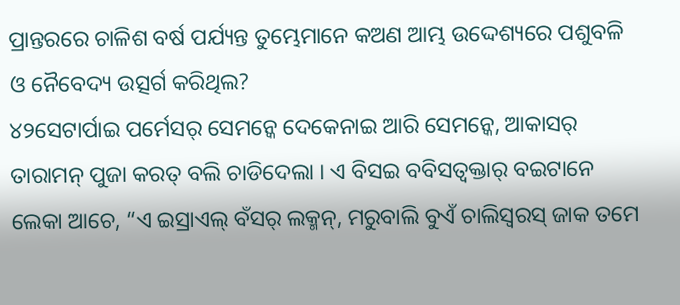ପ୍ରାନ୍ତରରେ ଚାଳିଶ ବର୍ଷ ପର୍ଯ୍ୟନ୍ତ ତୁମ୍ଭେମାନେ କଅଣ ଆମ୍ଭ ଉଦ୍ଦେଶ୍ୟରେ ପଶୁବଳି ଓ ନୈବେଦ୍ୟ ଉତ୍ସର୍ଗ କରିଥିଲ?
୪୨ସେଟାର୍ପାଇ ପର୍ମେସର୍ ସେମନ୍କେ ଦେକେନାଇ ଆରି ସେମନ୍କେ, ଆକାସର୍ ତାରାମନ୍ ପୁଜା କରତ୍ ବଲି ଚାଡିଦେଲା । ଏ ବିସଇ ବବିସତ୍ବକ୍ତାର୍ ବଇଟାନେ ଲେକା ଆଚେ, “ଏ ଇସ୍ରାଏଲ୍ ବଁସର୍ ଲକ୍ମନ୍, ମରୁବାଲି ବୁଏଁ ଚାଲିସ୍ବରସ୍ ଜାକ ତମେ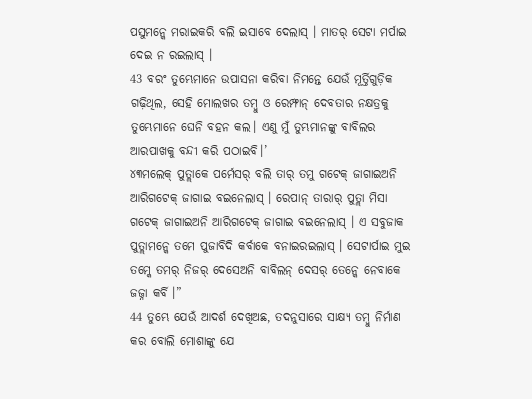ପସୁମନ୍କେ ମରାଇକରି ବଲି ଇସାବେ ଦେଲାସ୍ । ମାତର୍ ସେଟା ମର୍ପାଇ ଦେଇ ନ ରଇଲାସ୍ ।
43 ବରଂ ତୁମ୍ଭେମାନେ ଉପାସନା କରିବା ନିମନ୍ତେ ଯେଉଁ ମୂର୍ତ୍ତିଗୁଡ଼ିକ ଗଢ଼ିଥିଲ, ସେହି ମୋଲଖର ତମ୍ବୁ ଓ ରେମ୍ଫାନ୍ ଦେବତାର ନକ୍ଷତ୍ରକୁ ତୁମ୍ଭେମାନେ ଘେନି ବହନ କଲ। ଏଣୁ ମୁଁ ତୁମ୍ଭମାନଙ୍କୁ ବାବିଲର ଆରପାଖକୁ ବନ୍ଦୀ କରି ପଠାଇବି।’
୪୩ମଲେକ୍ ପୁତ୍ଲାକେ ପର୍ମେସର୍ ବଲି ତାର୍ ତମୁ ଗଟେକ୍ ଜାଗାଇଅନି ଆରିଗଟେକ୍ ଜାଗାଇ ବଇନେଲାସ୍ । ରେପାନ୍ ତାରାର୍ ପୁତ୍ଲା ମିସା ଗଟେକ୍ ଜାଗାଇଅନି ଆରିଗଟେକ୍ ଜାଗାଇ ବଇନେଲାସ୍ । ଏ ସବୁଜାକ ପୁତ୍ଲାମନ୍କେ ତମେ ପୁଜାବିଦି କର୍ବାକେ ବନାଇରଇଲାସ୍ । ସେଟାର୍ପାଇ ମୁଇ ତମ୍କେ ତମର୍ ନିଜର୍ ଦେସେଅନି ବାବିଲନ୍ ଦେସର୍ ତେନ୍କେ ନେବାକେ ଜଜ୍ନା କର୍ବି ।”
44 ତୁମ୍ଭେ ଯେଉଁ ଆଦର୍ଶ ଦେଖିଅଛ, ତଦନୁସାରେ ସାକ୍ଷ୍ୟ ତମ୍ବୁ ନିର୍ମାଣ କର ବୋଲି ମୋଶାଙ୍କୁ ଯେ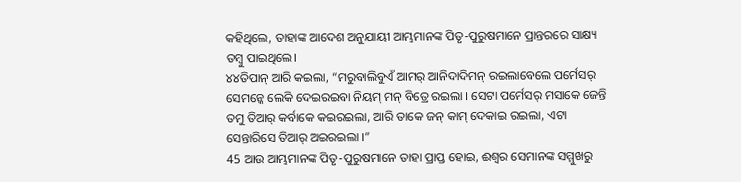କହିଥିଲେ, ତାହାଙ୍କ ଆଦେଶ ଅନୁଯାୟୀ ଆମ୍ଭମାନଙ୍କ ପିତୃ-ପୁରୁଷମାନେ ପ୍ରାନ୍ତରରେ ସାକ୍ଷ୍ୟ ତମ୍ବୁ ପାଇଥିଲେ।
୪୪ତିପାନ୍ ଆରି କଇଲା, “ମରୁବାଲିବୁଏଁ ଆମର୍ ଆନିଦାଦିମନ୍ ରଇଲାବେଲେ ପର୍ମେସର୍ ସେମନ୍କେ ଲେକି ଦେଇରଇବା ନିୟମ୍ ମନ୍ ବିତ୍ରେ ରଇଲା । ସେଟା ପର୍ମେସର୍ ମସାକେ ଜେନ୍ତି ତମୁ ତିଆର୍ କର୍ବାକେ କଇରଇଲା, ଆରି ତାକେ ଜନ୍ କାମ୍ ଦେକାଇ ରଇଲା, ଏଟା ସେନ୍ତାରିସେ ତିଆର୍ ଅଇରଇଲା ।”
45 ଆଉ ଆମ୍ଭମାନଙ୍କ ପିତୃ-ପୁରୁଷମାନେ ତାହା ପ୍ରାପ୍ତ ହୋଇ, ଈଶ୍ବର ସେମାନଙ୍କ ସମ୍ମୁଖରୁ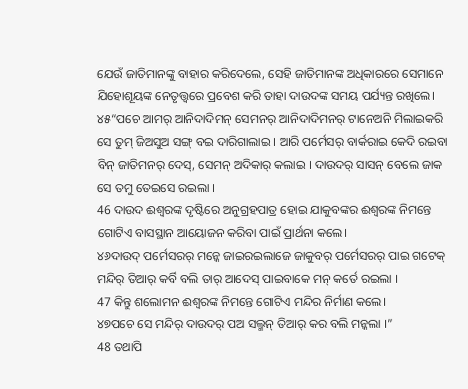ଯେଉଁ ଜାତିମାନଙ୍କୁ ବାହାର କରିଦେଲେ, ସେହି ଜାତିମାନଙ୍କ ଅଧିକାରରେ ସେମାନେ ଯିହୋଶୂୟଙ୍କ ନେତୃତ୍ତ୍ୱରେ ପ୍ରବେଶ କରି ତାହା ଦାଉଦଙ୍କ ସମୟ ପର୍ଯ୍ୟନ୍ତ ରଖିଲେ।
୪୫“ପଚେ ଆମର୍ ଆନିଦାଦିମନ୍ ସେମନର୍ ଆନିଦାଦିମନର୍ ଟାନେଅନି ମିଲାଇକରି ସେ ତୁମ୍ ଜିଅସୁଅ ସଙ୍ଗ୍ ବଇ ଦାରିଗାଲାଇ । ଆରି ପର୍ମେସର୍ ବାର୍କରାଇ କେଦି ରଇବା ବିନ୍ ଜାତିମନର୍ ଦେସ୍, ସେମନ୍ ଅଦିକାର୍ କଲାଇ । ଦାଉଦର୍ ସାସନ୍ ବେଲେ ଜାକ ସେ ତମୁ ତେଇସେ ରଇଲା ।
46 ଦାଉଦ ଈଶ୍ବରଙ୍କ ଦୃଷ୍ଟିରେ ଅନୁଗ୍ରହପାତ୍ର ହୋଇ ଯାକୁବଙ୍କର ଈଶ୍ବରଙ୍କ ନିମନ୍ତେ ଗୋଟିଏ ବାସସ୍ଥାନ ଆୟୋଜନ କରିବା ପାଇଁ ପ୍ରାର୍ଥନା କଲେ।
୪୬ଦାଉଦ୍ ପର୍ମେସରର୍ ମନ୍କେ ଜାଇରଇଲାଜେ ଜାକୁବର୍ ପର୍ମେସରର୍ ପାଇ ଗଟେକ୍ ମନ୍ଦିର୍ ତିଆର୍ କର୍ବି ବଲି ତାର୍ ଆଦେସ୍ ପାଇବାକେ ମନ୍ କର୍ତେ ରଇଲା ।
47 କିନ୍ତୁ ଶଲୋମନ ଈଶ୍ବରଙ୍କ ନିମନ୍ତେ ଗୋଟିଏ ମନ୍ଦିର ନିର୍ମାଣ କଲେ।
୪୭ପଚେ ସେ ମନ୍ଦିର୍ ଦାଉଦର୍ ପଅ ସଲ୍ମନ୍ ତିଆର୍ କର ବଲି ମନ୍କଲା ।”
48 ତଥାପି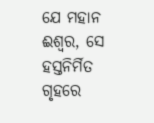ଯେ ମହାନ ଈଶ୍ବର, ସେ ହସ୍ତନିର୍ମିତ ଗୃହରେ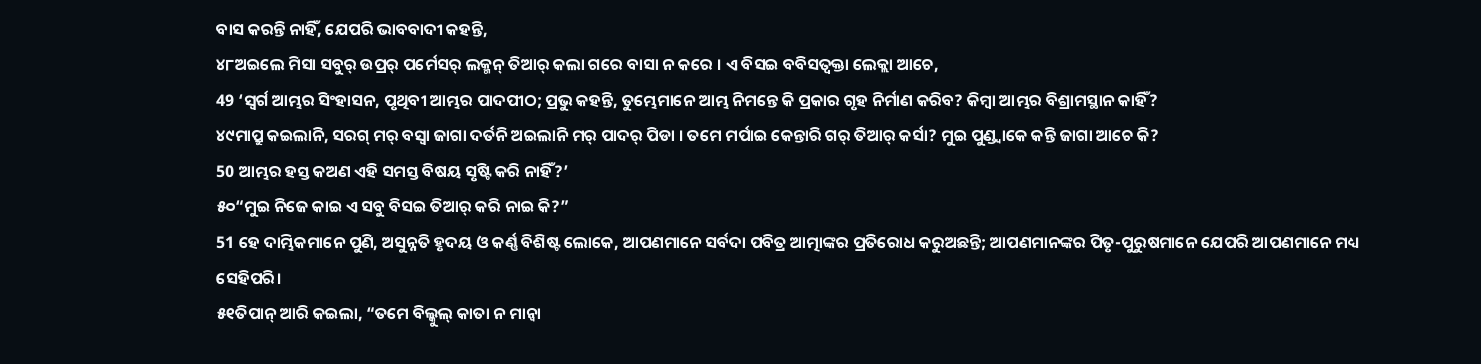ବାସ କରନ୍ତି ନାହିଁ, ଯେପରି ଭାବବାଦୀ କହନ୍ତି,
୪୮ଅଇଲେ ମିସା ସବୁର୍ ଉପ୍ରର୍ ପର୍ମେସର୍ ଲକ୍ମନ୍ ତିଆର୍ କଲା ଗରେ ବାସା ନ କରେ । ଏ ବିସଇ ବବିସତ୍ବକ୍ତା ଲେକ୍ଲା ଆଚେ,
49 ‘ସ୍ୱର୍ଗ ଆମ୍ଭର ସିଂହାସନ, ପୃଥିବୀ ଆମ୍ଭର ପାଦପୀଠ; ପ୍ରଭୁ କହନ୍ତି, ତୁମ୍ଭେମାନେ ଆମ୍ଭ ନିମନ୍ତେ କି ପ୍ରକାର ଗୃହ ନିର୍ମାଣ କରିବ? କିମ୍ବା ଆମ୍ଭର ବିଶ୍ରାମସ୍ଥାନ କାହିଁ?
୪୯ମାପ୍ରୁ କଇଲାନି, ସରଗ୍ ମର୍ ବସ୍ବା ଜାଗା ଦର୍ତନି ଅଇଲାନି ମର୍ ପାଦର୍ ପିଡା । ତମେ ମର୍ପାଇ କେନ୍ତାରି ଗର୍ ତିଆର୍ କର୍ସା? ମୁଇ ପୁଣ୍ଡ୍ବାକେ କନ୍ତି ଜାଗା ଆଚେ କି?
50 ଆମ୍ଭର ହସ୍ତ କଅଣ ଏହି ସମସ୍ତ ବିଷୟ ସୃଷ୍ଟି କରି ନାହିଁ?’
୫୦“ମୁଇ ନିଜେ କାଇ ଏ ସବୁ ବିସଇ ତିଆର୍ କରି ନାଇ କି?”
51 ହେ ଦାମ୍ଭିକମାନେ ପୁଣି, ଅସୁନ୍ନତି ହୃଦୟ ଓ କର୍ଣ୍ଣ ବିଶିଷ୍ଟ ଲୋକେ, ଆପଣମାନେ ସର୍ବଦା ପବିତ୍ର ଆତ୍ମାଙ୍କର ପ୍ରତିରୋଧ କରୁଅଛନ୍ତି; ଆପଣମାନଙ୍କର ପିତୃ-ପୁରୁଷମାନେ ଯେପରି ଆପଣମାନେ ମଧ୍ୟ ସେହିପରି।
୫୧ତିପାନ୍ ଆରି କଇଲା, “ତମେ ବିଲ୍କୁଲ୍ କାତା ନ ମାନ୍ବା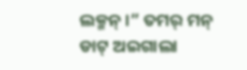ଲକ୍ମନ୍ ।” ତମର୍ ମନ୍ ଡାଟ୍ ଅଇଗାଲା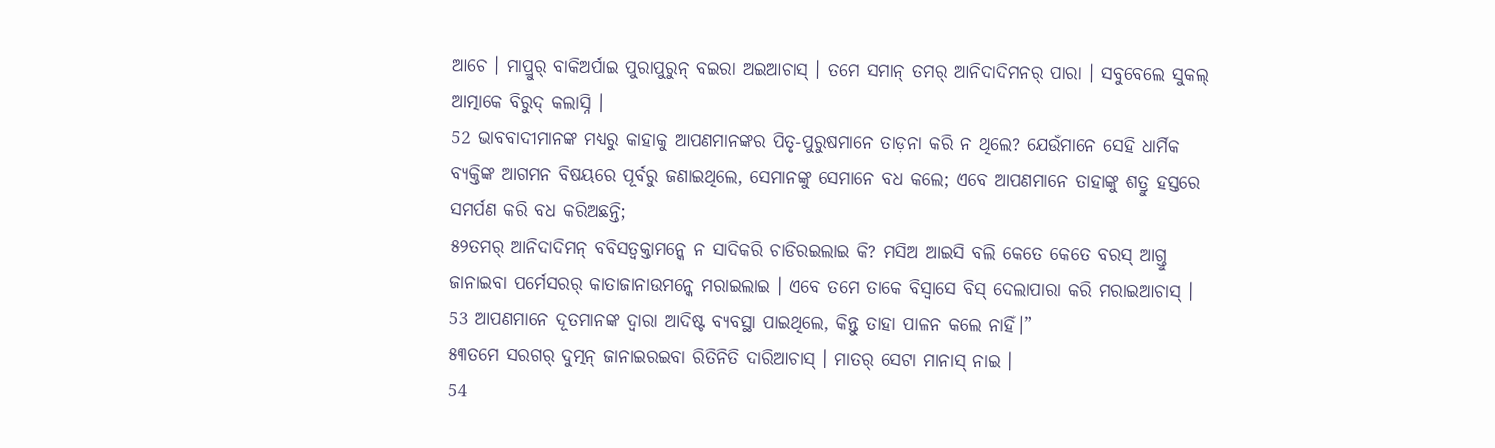ଆଚେ । ମାପ୍ରୁର୍ ବାକିଅର୍ପାଇ ପୁରାପୁରୁନ୍ ବଇରା ଅଇଆଚାସ୍ । ତମେ ସମାନ୍ ତମର୍ ଆନିଦାଦିମନର୍ ପାରା । ସବୁବେଲେ ସୁକଲ୍ ଆତ୍ମାକେ ବିରୁଦ୍ କଲାସ୍ନି ।
52 ଭାବବାଦୀମାନଙ୍କ ମଧ୍ୟରୁ କାହାକୁ ଆପଣମାନଙ୍କର ପିତୃ-ପୁରୁଷମାନେ ତାଡ଼ନା କରି ନ ଥିଲେ? ଯେଉଁମାନେ ସେହି ଧାର୍ମିକ ବ୍ୟକ୍ତିଙ୍କ ଆଗମନ ବିଷୟରେ ପୂର୍ବରୁ ଜଣାଇଥିଲେ, ସେମାନଙ୍କୁ ସେମାନେ ବଧ କଲେ; ଏବେ ଆପଣମାନେ ତାହାଙ୍କୁ ଶତ୍ରୁ ହସ୍ତରେ ସମର୍ପଣ କରି ବଧ କରିଅଛନ୍ତି;
୫୨ତମର୍ ଆନିଦାଦିମନ୍ ବବିସତ୍ବକ୍ତାମନ୍କେ ନ ସାଦିକରି ଚାଡିରଇଲାଇ କି? ମସିଅ ଆଇସି ବଲି କେତେ କେତେ ବରସ୍ ଆଗ୍ତୁ ଜାନାଇବା ପର୍ମେସରର୍ କାତାଜାନାଉମନ୍କେ ମରାଇଲାଇ । ଏବେ ତମେ ତାକେ ବିସ୍ବାସେ ବିସ୍ ଦେଲାପାରା କରି ମରାଇଆଚାସ୍ ।
53 ଆପଣମାନେ ଦୂତମାନଙ୍କ ଦ୍ୱାରା ଆଦିଷ୍ଟ ବ୍ୟବସ୍ଥା ପାଇଥିଲେ, କିନ୍ତୁ ତାହା ପାଳନ କଲେ ନାହିଁ।”
୫୩ତମେ ସରଗର୍ ଦୁତ୍ମନ୍ ଜାନାଇରଇବା ରିତିନିତି ଦାରିଆଚାସ୍ । ମାତର୍ ସେଟା ମାନାସ୍ ନାଇ ।
54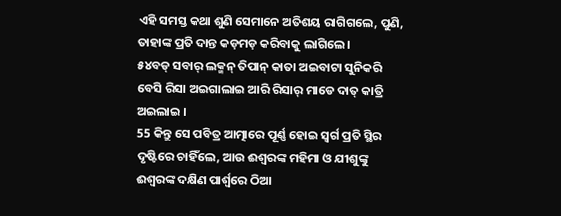ଏହି ସମସ୍ତ କଥା ଶୁଣି ସେମାନେ ଅତିଶୟ ରାଗିଗଲେ, ପୁଣି, ତାହାଙ୍କ ପ୍ରତି ଦାନ୍ତ କଡ଼ମଡ଼ କରିବାକୁ ଲାଗିଲେ।
୫୪ବଡ୍ ସବାର୍ ଲକ୍ମନ୍ ତିପାନ୍ କାତା ଅଇବାଟା ସୁନିକରି ବେସି ରିସା ଅଇଗାଲାଇ ଆରି ରିସାର୍ ମାଡେ ଦାତ୍ କାତ୍ରି ଅଇଲାଇ ।
55 କିନ୍ତୁ ସେ ପବିତ୍ର ଆତ୍ମାରେ ପୂର୍ଣ୍ଣ ହୋଇ ସ୍ୱର୍ଗ ପ୍ରତି ସ୍ଥିର ଦୃଷ୍ଟିରେ ଚାହିଁଲେ, ଆଉ ଈଶ୍ବରଙ୍କ ମହିମା ଓ ଯୀଶୁଙ୍କୁ ଈଶ୍ବରଙ୍କ ଦକ୍ଷିଣ ପାର୍ଶ୍ୱରେ ଠିଆ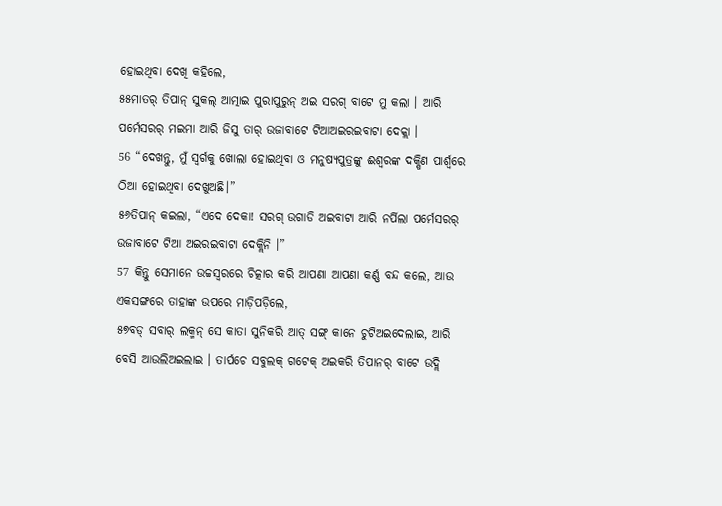ହୋଇଥିବା ଦେଖି କହିଲେ,
୫୫ମାତର୍ ତିପାନ୍ ସୁକଲ୍ ଆତ୍ମାଇ ପୁରାପୁରୁନ୍ ଅଇ ସରଗ୍ ବାଟେ ମୁ କଲା । ଆରି ପର୍ମେସରର୍ ମଇମା ଆରି ଜିସୁ ତାର୍ ଉଜାବାଟେ ଟିଆଅଇରଇବାଟା ଦେକ୍ଲା ।
56 “ଦେଖନ୍ତୁ, ମୁଁ ସ୍ୱର୍ଗକୁ ଖୋଲା ହୋଇଥିବା ଓ ମନୁଷ୍ୟପୁତ୍ରଙ୍କୁ ଈଶ୍ବରଙ୍କ ଦକ୍ଷିଣ ପାର୍ଶ୍ୱରେ ଠିଆ ହୋଇଥିବା ଦେଖୁଅଛି।”
୫୬ତିପାନ୍ କଇଲା, “ଏଦେ ଦେକା! ସରଗ୍ ଉଗାଡି ଅଇବାଟା ଆରି ନର୍ପିଲା ପର୍ମେସରର୍ ଉଜାବାଟେ ଟିଆ ଅଇରଇବାଟା ଦେକ୍ଲିନି ।”
57 କିନ୍ତୁ ସେମାନେ ଉଚ୍ଚସ୍ୱରରେ ଚିତ୍କାର କରି ଆପଣା ଆପଣା କର୍ଣ୍ଣ ବନ୍ଦ କଲେ, ଆଉ ଏକସଙ୍ଗରେ ତାହାଙ୍କ ଉପରେ ମାଡ଼ିପଡ଼ିଲେ,
୫୭ବଡ୍ ସବାର୍ ଲକ୍ମନ୍ ସେ କାତା ସୁନିକରି ଆତ୍ ସଙ୍ଗ୍ କାନେ ଚୁଟିଅଇଦେଲାଇ, ଆରି ବେସି ଆଉଲିଅଇଲାଇ । ତାର୍ପଚେ ସବୁଲକ୍ ଗଟେକ୍ ଅଇକରି ତିପାନର୍ ବାଟେ ଉଦ୍ଲି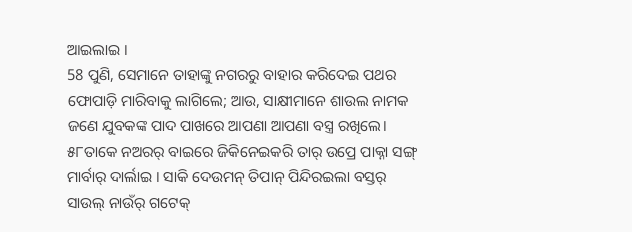ଆଇଲାଇ ।
58 ପୁଣି, ସେମାନେ ତାହାଙ୍କୁ ନଗରରୁ ବାହାର କରିଦେଇ ପଥର ଫୋପାଡ଼ି ମାରିବାକୁ ଲାଗିଲେ; ଆଉ, ସାକ୍ଷୀମାନେ ଶାଉଲ ନାମକ ଜଣେ ଯୁବକଙ୍କ ପାଦ ପାଖରେ ଆପଣା ଆପଣା ବସ୍ତ୍ର ରଖିଲେ।
୫୮ତାକେ ନଅରର୍ ବାଇରେ ଜିକିନେଇକରି ତାର୍ ଉପ୍ରେ ପାକ୍ନା ସଙ୍ଗ୍ ମାର୍ବାର୍ ଦାର୍ଲାଇ । ସାକି ଦେଉମନ୍ ତିପାନ୍ ପିନ୍ଦିରଇଲା ବସ୍ତର୍ ସାଉଲ୍ ନାଉଁର୍ ଗଟେକ୍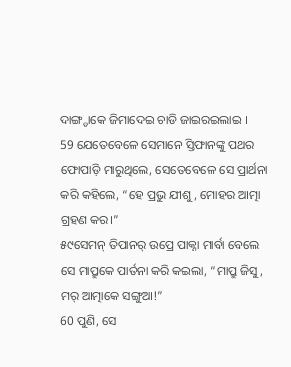ଦାଙ୍ଗ୍ଡାକେ ଜିମାଦେଇ ଚାଡି ଜାଇରଇଲାଇ ।
59 ଯେତେବେଳେ ସେମାନେ ସ୍ତିଫାନଙ୍କୁ ପଥର ଫୋପାଡ଼ି ମାରୁଥିଲେ, ସେତେବେଳେ ସେ ପ୍ରାର୍ଥନା କରି କହିଲେ, “ହେ ପ୍ରଭୁ ଯୀଶୁ, ମୋହର ଆତ୍ମା ଗ୍ରହଣ କର।”
୫୯ସେମନ୍ ତିପାନର୍ ଉପ୍ରେ ପାକ୍ନା ମାର୍ବା ବେଲେ ସେ ମାପ୍ରୁକେ ପାର୍ତନା କରି କଇଲା, “ମାପ୍ରୁ ଜିସୁ, ମର୍ ଆତ୍ମାକେ ସଙ୍ଗୁଆ!”
60 ପୁଣି, ସେ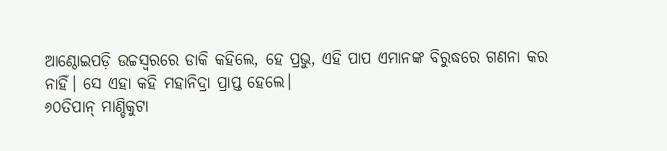ଆଣ୍ଠୋଇପଡ଼ି ଉଚ୍ଚସ୍ୱରରେ ଡାକି କହିଲେ, ହେ ପ୍ରଭୁ, ଏହି ପାପ ଏମାନଙ୍କ ବିରୁଦ୍ଧରେ ଗଣନା କର ନାହିଁ। ସେ ଏହା କହି ମହାନିଦ୍ରା ପ୍ରାପ୍ତ ହେଲେ।
୬୦ତିପାନ୍ ମାଣ୍ଡିକୁଟା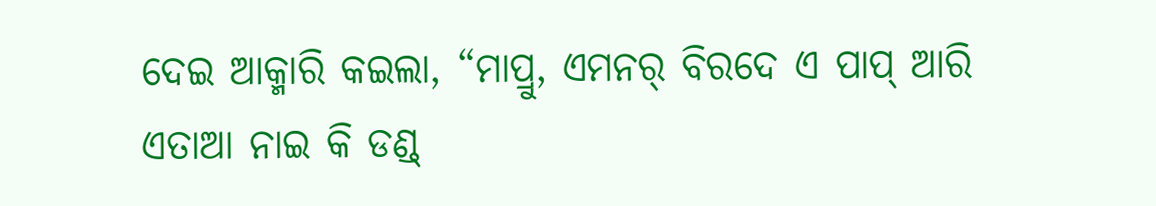ଦେଇ ଆକ୍ମାରି କଇଲା, “ମାପ୍ରୁ, ଏମନର୍ ବିରଦେ ଏ ପାପ୍ ଆରି ଏତାଆ ନାଇ କି ଡଣ୍ଡ୍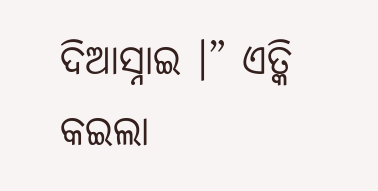ଦିଆସ୍ନାଇ ।” ଏତ୍କି କଇଲା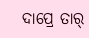ଦାପ୍ରେ ତାର୍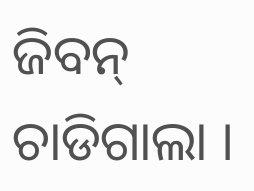ଜିବନ୍ ଚାଡିଗାଲା ।